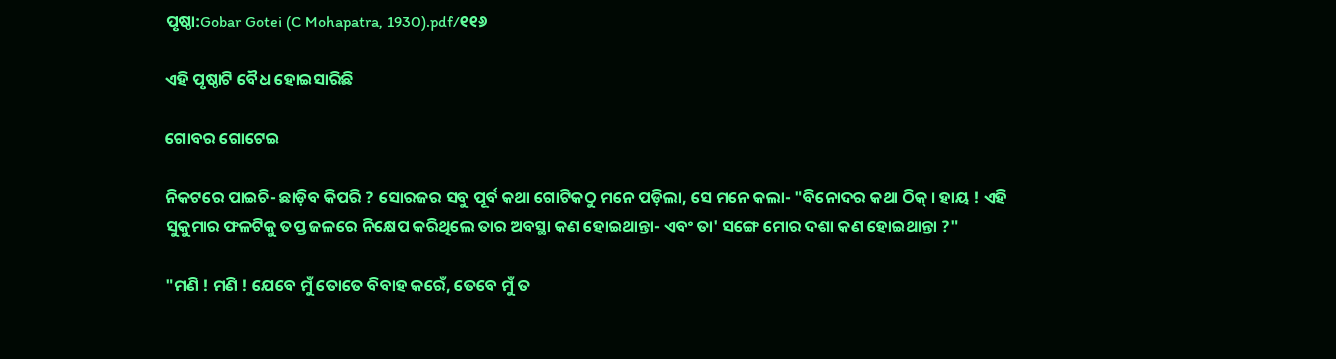ପୃଷ୍ଠା:Gobar Gotei (C Mohapatra, 1930).pdf/୧୧୬

ଏହି ପୃଷ୍ଠାଟି ବୈଧ ହୋଇସାରିଛି

ଗୋବର ଗୋଟେଇ

ନିକଟରେ ପାଇଚି- ଛାଡ଼ିବ କିପରି ? ସୋରଜର ସବୁ ପୂର୍ବ କଥା ଗୋଟିକଠୁ ମନେ ପଡ଼ିଲା, ସେ ମନେ କଲା- "ବିନୋଦର କଥା ଠିକ୍ । ହାୟ ! ଏହି ସୁକୁମାର ଫଳଟିକୁ ତପ୍ତ ଜଳରେ ନିକ୍ଷେପ କରିଥିଲେ ତାର ଅବସ୍ଥା କଣ ହୋଇଥାନ୍ତା- ଏବଂ ତା' ସଙ୍ଗେ ମୋର ଦଶା କଣ ହୋଇଥାନ୍ତା ?"

"ମଣି ! ମଣି ! ଯେବେ ମୁଁ ତୋତେ ବିବାହ କରେଁ, ତେବେ ମୁଁ ତ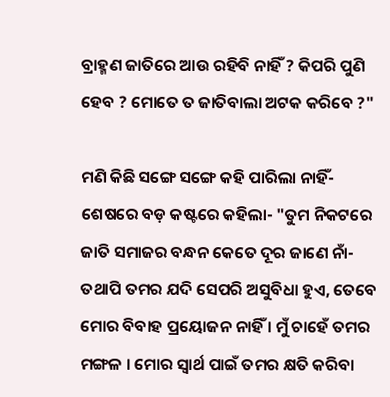ବ୍ରାହ୍ମଣ ଜାତିରେ ଆଉ ରହିବି ନାହିଁ ? କିପରି ପୁଣି ହେବ ? ମୋତେ ତ ଜାତିବାଲା ଅଟକ କରିବେ ?"

ମଣି କିଛି ସଙ୍ଗେ ସଙ୍ଗେ କ‌ହି ପାରିଲା ନାହିଁ- ଶେଷରେ ବଡ଼ କଷ୍ଟରେ କ‌ହିଲା- "ତୁମ ନିକଟରେ ଜାତି ସମାଜର ବନ୍ଧନ କେତେ ଦୂର ଜାଣେ ନାଁ- ତ‌ଥାପି ତମର ଯଦି ସେପରି ଅସୁବିଧା ହୁଏ, ତେବେ ମୋର ବିବାହ ପ୍ରୟୋଜନ ନାହିଁ । ମୁଁ ଚାହେଁ ତମର ମଙ୍ଗଳ । ମୋର ସ୍ୱାର୍ଥ ପାଇଁ ତମର କ୍ଷତି କରିବା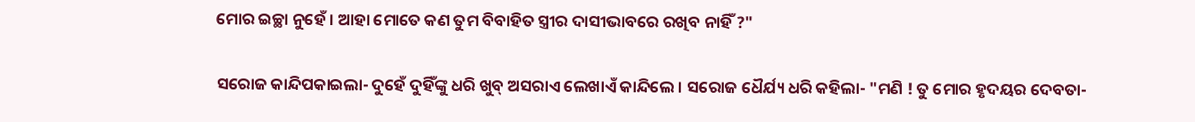ମୋର ଇଚ୍ଛା ନୁହେଁ । ଆହା ମୋତେ କଣ ତୁମ ବିବାହିତ ସ୍ତ୍ରୀର ଦାସୀଭାବରେ ରଖିବ ନାହିଁ ?"

ସରୋଜ କାନ୍ଦିପକାଇଲା- ଦୁହେଁ ଦୁହିଁଙ୍କୁ ଧରି ଖୁବ୍ ଅସରାଏ ଲେଖାଏଁ କାନ୍ଦିଲେ । ସରୋଜ ଧୈର୍ଯ୍ୟ ଧରି କ‌ହିଲା- "ମଣି ! ତୁ ମୋର ହୃଦୟର ଦେବତା-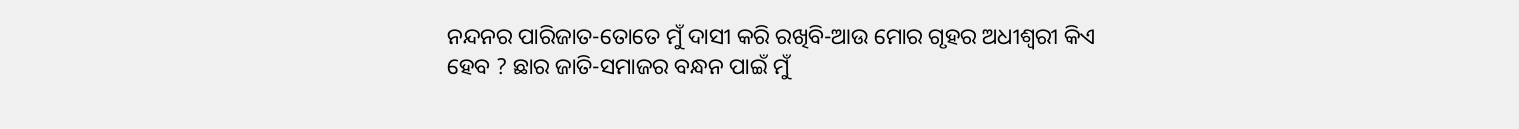ନନ୍ଦନର ପାରିଜାତ-ତୋତେ ମୁଁ ଦାସୀ କରି ରଖିବି-ଆଉ ମୋର ଗୃହର ଅଧୀଶ୍ୱରୀ କିଏ ହେବ ? ଛାର ଜାତି-ସମାଜର ବନ୍ଧନ ପାଇଁ ମୁଁ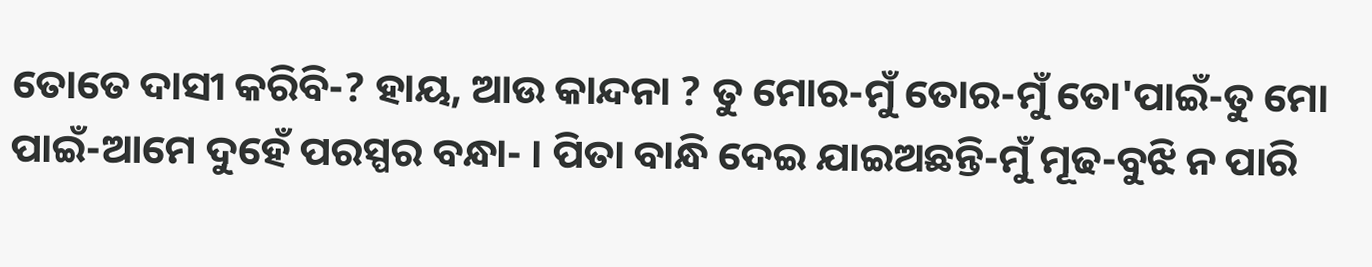ତୋତେ ଦାସୀ କରିବି-? ହାୟ, ଆଉ କାନ୍ଦନା ? ତୁ ମୋର-ମୁଁ ତୋର-ମୁଁ ତୋ'ପାଇଁ-ତୁ ମୋ ପାଇଁ-ଆମେ ଦୁହେଁ ପରସ୍ପର ବନ୍ଧା- । ପିତା ବାନ୍ଧି ଦେଇ ଯାଇଅଛନ୍ତି-ମୁଁ ମୂଢ-ବୁଝି ନ ପାରି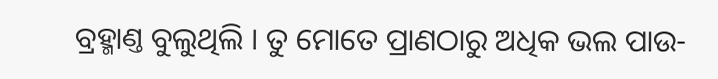ବ୍ରହ୍ମାଣ୍ତ ବୁଲୁଥିଲି । ତୁ ମୋତେ ପ୍ରାଣ‌ଠାରୁ ଅଧିକ ଭଲ ପାଉ-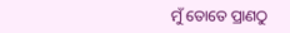ମୁଁ ତୋତେ ପ୍ରାଣ‌ଠୁ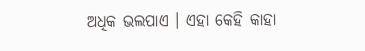ଅଧିକ ଭଲପାଏ । ଏହା କେହି କାହା